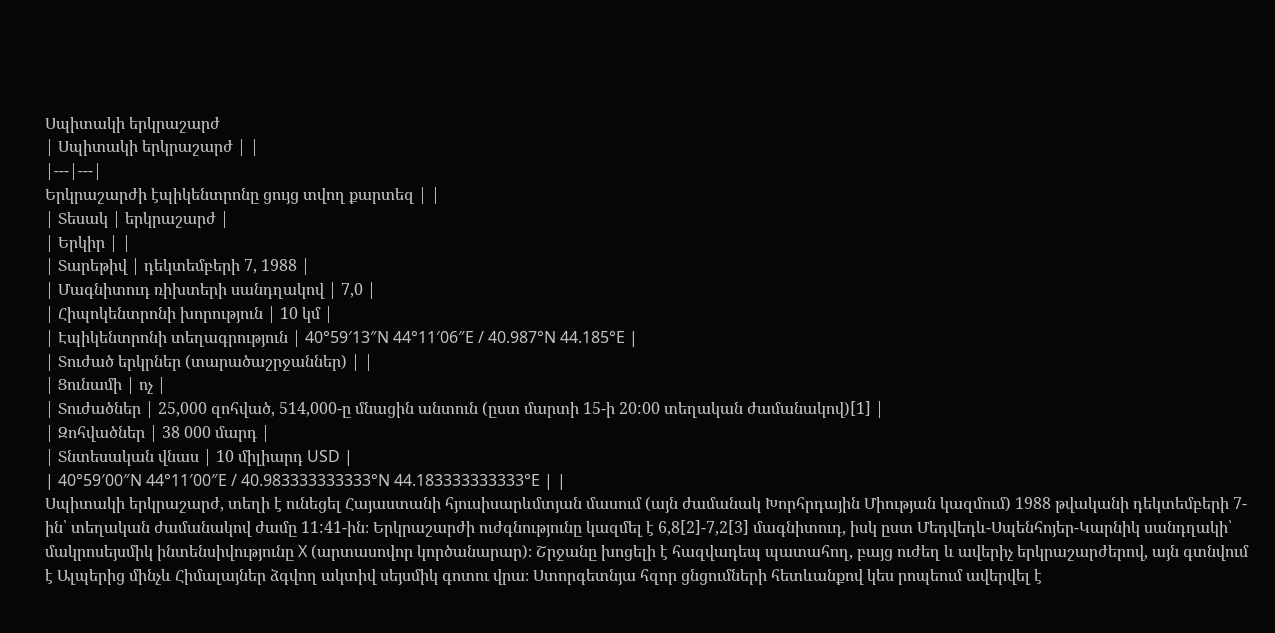Սպիտակի երկրաշարժ
| Սպիտակի երկրաշարժ | |
|---|---|
Երկրաշարժի էպիկենտրոնը ցույց տվող քարտեզ | |
| Տեսակ | երկրաշարժ |
| Երկիր | |
| Տարեթիվ | դեկտեմբերի 7, 1988 |
| Մագնիտուդ ռիխտերի սանդղակով | 7,0 |
| Հիպոկենտրոնի խորություն | 10 կմ |
| Էպիկենտրոնի տեղագրություն | 40°59′13″N 44°11′06″E / 40.987°N 44.185°E |
| Տուժած երկրներ (տարածաշրջաններ) | |
| Ցունամի | ոչ |
| Տուժածներ | 25,000 զոհված, 514,000-ը մնացին անտուն (ըստ մարտի 15-ի 20:00 տեղական ժամանակով)[1] |
| Զոհվածներ | 38 000 մարդ |
| Տնտեսական վնաս | 10 միլիարդ USD |
| 40°59′00″N 44°11′00″E / 40.983333333333°N 44.183333333333°E | |
Սպիտակի երկրաշարժ, տեղի է ունեցել Հայաստանի հյուսիսարևմտյան մասում (այն ժամանակ Խորհրդային Միության կազմում) 1988 թվականի դեկտեմբերի 7-ին՝ տեղական ժամանակով ժամը 11:41-ին։ Երկրաշարժի ուժգնությունը կազմել է 6,8[2]-7,2[3] մագնիտուդ, իսկ ըստ Մեդվեդև-Սպենհոյեր-Կարնիկ սանդղակի՝ մակրոսեյսմիկ ինտենսիվությունը X (արտասովոր կործանարար)։ Շրջանը խոցելի է հազվադեպ պատահող, բայց ուժեղ և ավերիչ երկրաշարժերով, այն գտնվում է Ալպերից մինչև Հիմալայներ ձգվող ակտիվ սեյսմիկ գոտու վրա։ Ստորգետնյա հզոր ցնցումների հետևանքով կես րոպեում ավերվել է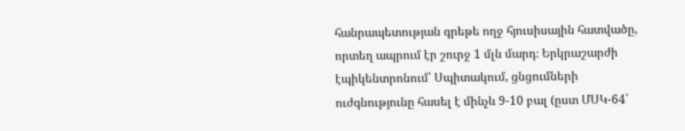հանրապետության գրեթե ողջ հյուսիսային հատվածը, որտեղ ապրում էր շուրջ 1 մլն մարդ։ Երկրաշարժի էպիկենտրոնում՝ Սպիտակում, ցնցումների ուժգնությունը հասել է մինչև 9-10 բալ (ըստ ՄՍԿ-64՝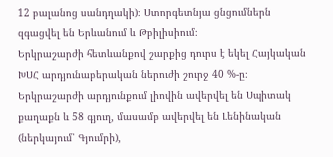12 բալանոց սանդղակի)։ Ստորգետնյա ցնցումներն զգացվել են Երևանում և Թբիլիսիում։
Երկրաշարժի հետևանքով շարքից դուրս է եկել Հայկական ԽՍՀ արդյունաբերական ներուժի շուրջ 40 %-ը։ Երկրաշարժի արդյունքում լիովին ավերվել են Սպիտակ քաղաքն և 58 գյուղ, մասամբ ավերվել են Լենինական (ներկայում՝ Գյումրի),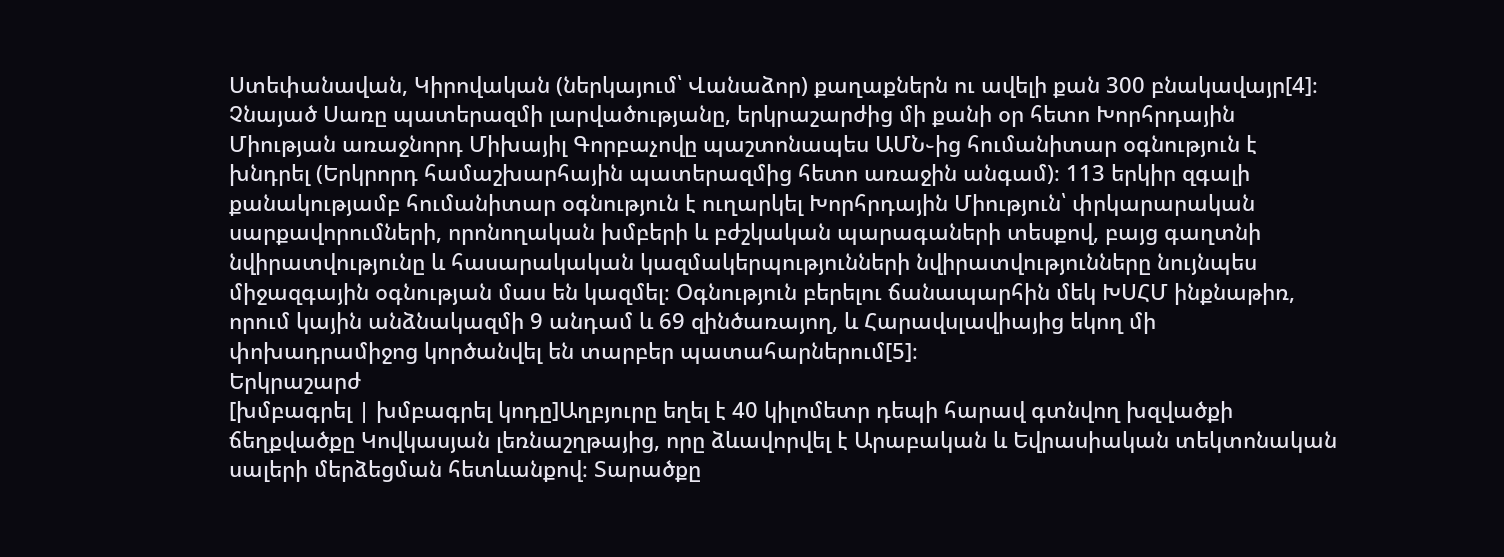Ստեփանավան, Կիրովական (ներկայում՝ Վանաձոր) քաղաքներն ու ավելի քան 300 բնակավայր[4]։
Չնայած Սառը պատերազմի լարվածությանը, երկրաշարժից մի քանի օր հետո Խորհրդային Միության առաջնորդ Միխայիլ Գորբաչովը պաշտոնապես ԱՄՆ֊ից հումանիտար օգնություն է խնդրել (Երկրորդ համաշխարհային պատերազմից հետո առաջին անգամ)։ 113 երկիր զգալի քանակությամբ հումանիտար օգնություն է ուղարկել Խորհրդային Միություն՝ փրկարարական սարքավորումների, որոնողական խմբերի և բժշկական պարագաների տեսքով, բայց գաղտնի նվիրատվությունը և հասարակական կազմակերպությունների նվիրատվությունները նույնպես միջազգային օգնության մաս են կազմել։ Օգնություն բերելու ճանապարհին մեկ ԽՍՀՄ ինքնաթիռ, որում կային անձնակազմի 9 անդամ և 69 զինծառայող, և Հարավսլավիայից եկող մի փոխադրամիջոց կործանվել են տարբեր պատահարներում[5]։
Երկրաշարժ
[խմբագրել | խմբագրել կոդը]Աղբյուրը եղել է 40 կիլոմետր դեպի հարավ գտնվող խզվածքի ճեղքվածքը Կովկասյան լեռնաշղթայից, որը ձևավորվել է Արաբական և Եվրասիական տեկտոնական սալերի մերձեցման հետևանքով։ Տարածքը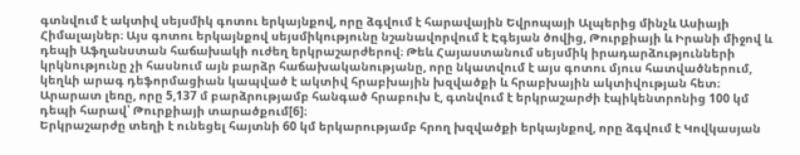գտնվում է ակտիվ սեյսմիկ գոտու երկայնքով, որը ձգվում է հարավային Եվրոպայի Ալպերից մինչև Ասիայի Հիմալայներ։ Այս գոտու երկայնքով սեյսմիկությունը նշանավորվում է Էգեյան ծովից, Թուրքիայի և Իրանի միջով և դեպի Աֆղանստան հաճախակի ուժեղ երկրաշարժերով։ Թեև Հայաստանում սեյսմիկ իրադարձությունների կրկնությունը չի հասնում այն բարձր հաճախականությանը, որը նկատվում է այս գոտու մյուս հատվածներում, կեղևի արագ դեֆորմացիան կապված է ակտիվ հրաբխային խզվածքի և հրաբխային ակտիվության հետ։ Արարատ լեռը, որը 5,137 մ բարձրությամբ հանգած հրաբուխ է, գտնվում է երկրաշարժի էպիկենտրոնից 100 կմ դեպի հարավ՝ Թուրքիայի տարածքում[6]։
Երկրաշարժը տեղի է ունեցել հայտնի 60 կմ երկարությամբ հրող խզվածքի երկայնքով, որը ձգվում է Կովկասյան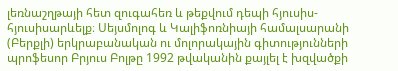լեռնաշղթայի հետ զուգահեռ և թեքվում դեպի հյուսիս-հյուսիսարևելք։ Սեյսմոլոգ և Կալիֆոռնիայի համալսարանի (Բերքլի) երկրաբանական ու մոլորակային գիտությունների պրոֆեսոր Բրյուս Բոլթը 1992 թվականին քայլել է խզվածքի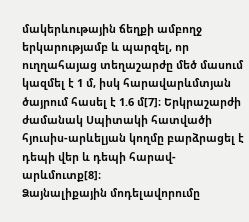մակերևութային ճեղքի ամբողջ երկարությամբ և պարզել, որ ուղղահայաց տեղաշարժը մեծ մասում կազմել է 1 մ, իսկ հարավարևմտյան ծայրում հասել է 1.6 մ[7]։ Երկրաշարժի ժամանակ Սպիտակի հատվածի հյուսիս-արևելյան կողմը բարձրացել է դեպի վեր և դեպի հարավ-արևմուտք[8]։
Ձայնալիքային մոդելավորումը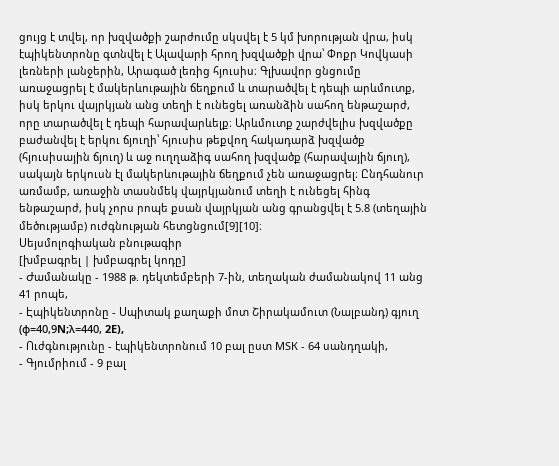ցույց է տվել, որ խզվածքի շարժումը սկսվել է 5 կմ խորության վրա, իսկ էպիկենտրոնը գտնվել է Ալավարի հրող խզվածքի վրա՝ Փոքր Կովկասի լեռների լանջերին, Արագած լեռից հյուսիս։ Գլխավոր ցնցումը առաջացրել է մակերևութային ճեղքում և տարածվել է դեպի արևմուտք, իսկ երկու վայրկյան անց տեղի է ունեցել առանձին սահող ենթաշարժ, որը տարածվել է դեպի հարավարևելք։ Արևմուտք շարժվելիս խզվածքը բաժանվել է երկու ճյուղի՝ հյուսիս թեքվող հակադարձ խզվածք (հյուսիսային ճյուղ) և աջ ուղղաձիգ սահող խզվածք (հարավային ճյուղ), սակայն երկուսն էլ մակերևութային ճեղքում չեն առաջացրել։ Ընդհանուր առմամբ, առաջին տասնմեկ վայրկյանում տեղի է ունեցել հինգ ենթաշարժ, իսկ չորս րոպե քսան վայրկյան անց գրանցվել է 5.8 (տեղային մեծությամբ) ուժգնության հետցնցում[9][10]։
Սեյսմոլոգիական բնութագիր
[խմբագրել | խմբագրել կոդը]
- Ժամանակը - 1988 թ. դեկտեմբերի 7-ին‚ տեղական ժամանակով 11 անց 41 րոպե,
- Էպիկենտրոնը - Սպիտակ քաղաքի մոտ Շիրակամուտ (Նալբանդ) գյուղ (φ=40,9N;λ=440, 2E),
- Ուժգնությունը - էպիկենտրոնում 10 բալ ըստ МSК - 64 սանդղակի,
- Գյումրիում - 9 բալ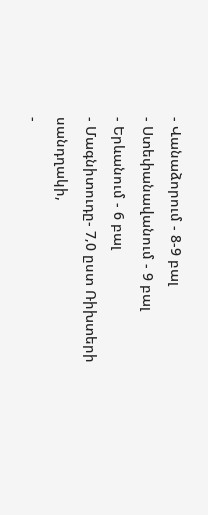- Վանաձորում - 8-9 բալ
- Ստեփանավանում - 9 բալ
- Երևանում - 6 բալ
- Մագնիտուդը- 7‚0 ըստ Ռիխտերի սանդղակի,
-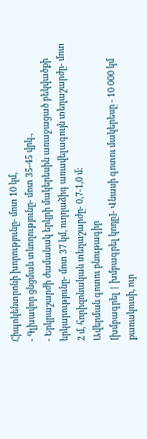Հիպոկենտրոնի խորությունը- մոտ 10 կմ,
- Գլխավոր ցնցման տևողությունը- մոտ 35-45 վրկ.,
- Երկրաշարժի ժամանակ երկրի մակերեսին առաջացած բեկվածքի երկարությունը- մոտ 37 կմ‚ ուղղաձիգ առավելագույն տեղաշարժը- մոտ 2 մ‚ հորիզոնական տեղաշարժը- 0,7-1‚0 մ։
Ավերման գոտու բնութագիր
[խմբագրել | խմբագրել կոդը]- Վնասի գոտու մակերեսը - 10 000 կմ քառակուսի‚ ուր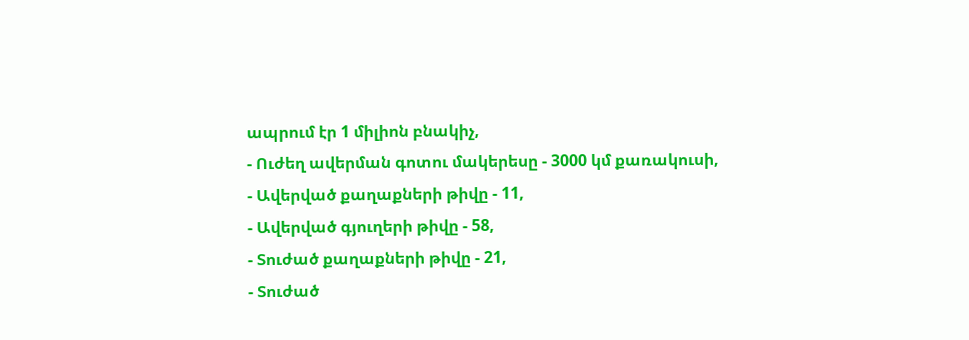ապրում էր 1 միլիոն բնակիչ,
- Ուժեղ ավերման գոտու մակերեսը - 3000 կմ քառակուսի,
- Ավերված քաղաքների թիվը - 11,
- Ավերված գյուղերի թիվը - 58,
- Տուժած քաղաքների թիվը - 21,
- Տուժած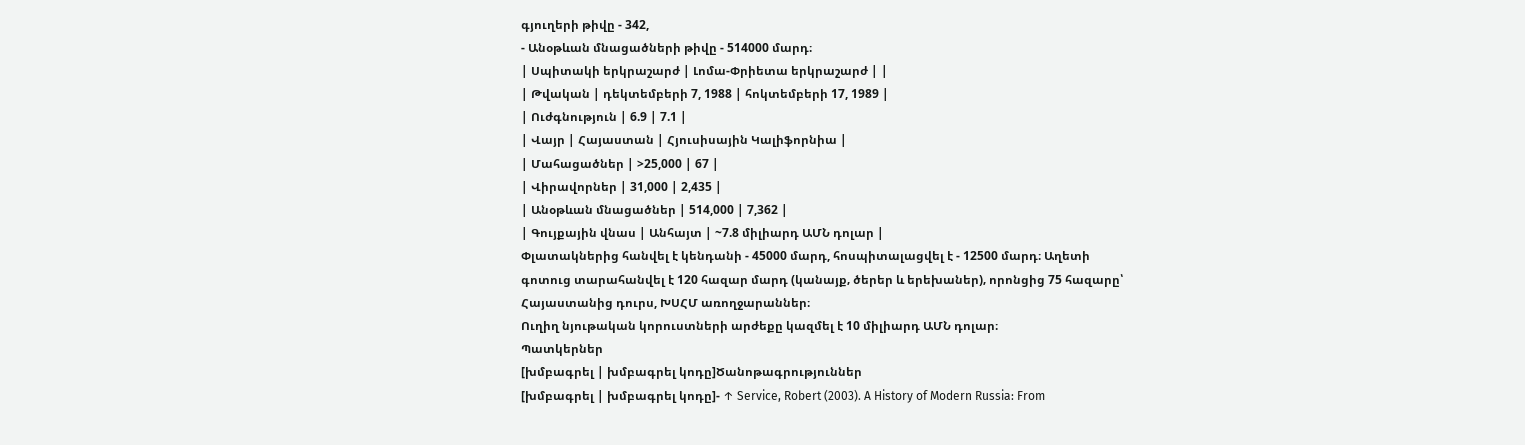գյուղերի թիվը - 342,
- Անօթևան մնացածների թիվը - 514000 մարդ։
| Սպիտակի երկրաշարժ | Լոմա-Փրիետա երկրաշարժ | |
| Թվական | դեկտեմբերի 7, 1988 | հոկտեմբերի 17, 1989 |
| Ուժգնություն | 6.9 | 7.1 |
| Վայր | Հայաստան | Հյուսիսային Կալիֆորնիա |
| Մահացածներ | >25,000 | 67 |
| Վիրավորներ | 31,000 | 2,435 |
| Անօթևան մնացածներ | 514,000 | 7,362 |
| Գույքային վնաս | Անհայտ | ~7.8 միլիարդ ԱՄՆ դոլար |
Փլատակներից հանվել է կենդանի - 45000 մարդ, հոսպիտալացվել է - 12500 մարդ։ Աղետի գոտուց տարահանվել է 120 հազար մարդ (կանայք‚ ծերեր և երեխաներ)‚ որոնցից 75 հազարը՝ Հայաստանից դուրս, ԽՍՀՄ առողջարաններ։
Ուղիղ նյութական կորուստների արժեքը կազմել է 10 միլիարդ ԱՄՆ դոլար։
Պատկերներ
[խմբագրել | խմբագրել կոդը]Ծանոթագրություններ
[խմբագրել | խմբագրել կոդը]- ↑ Service, Robert (2003). A History of Modern Russia: From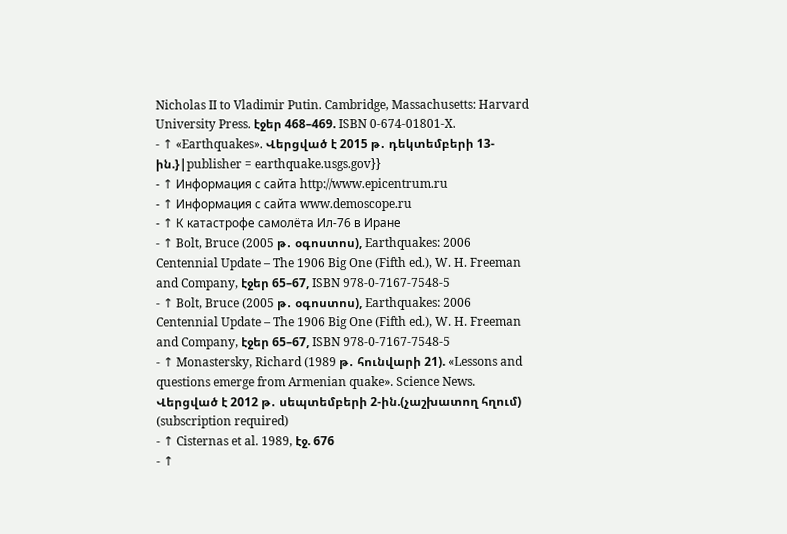Nicholas II to Vladimir Putin. Cambridge, Massachusetts: Harvard University Press. էջեր 468–469. ISBN 0-674-01801-X.
- ↑ «Earthquakes». Վերցված է 2015 թ․ դեկտեմբերի 13-ին.}|publisher = earthquake.usgs.gov}}
- ↑ Информация с сайта http://www.epicentrum.ru
- ↑ Информация с сайта www.demoscope.ru
- ↑ К катастрофе самолёта Ил-76 в Иране
- ↑ Bolt, Bruce (2005 թ․ օգոստոս), Earthquakes: 2006 Centennial Update – The 1906 Big One (Fifth ed.), W. H. Freeman and Company, էջեր 65–67, ISBN 978-0-7167-7548-5
- ↑ Bolt, Bruce (2005 թ․ օգոստոս), Earthquakes: 2006 Centennial Update – The 1906 Big One (Fifth ed.), W. H. Freeman and Company, էջեր 65–67, ISBN 978-0-7167-7548-5
- ↑ Monastersky, Richard (1989 թ․ հունվարի 21). «Lessons and questions emerge from Armenian quake». Science News. Վերցված է 2012 թ․ սեպտեմբերի 2-ին.(չաշխատող հղում) (subscription required)
- ↑ Cisternas et al. 1989, էջ. 676
- ↑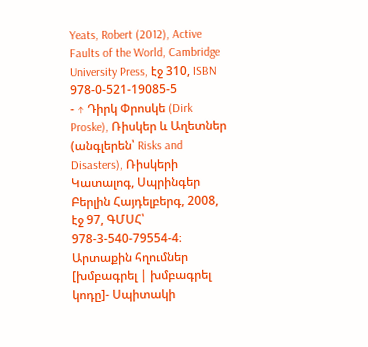Yeats, Robert (2012), Active Faults of the World, Cambridge University Press, էջ 310, ISBN 978-0-521-19085-5
- ↑ Դիրկ Փրոսկե (Dirk Proske), Ռիսկեր և Աղետներ (անգլերեն՝ Risks and Disasters), Ռիսկերի Կատալոգ, Սպրինգեր Բերլին Հայդելբերգ, 2008, էջ 97, ԳՄՍՀ՝ 978-3-540-79554-4։
Արտաքին հղումներ
[խմբագրել | խմբագրել կոդը]- Սպիտակի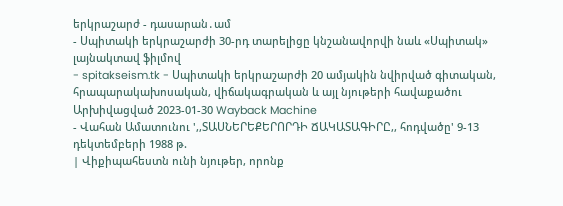երկրաշարժ - դասարան․ամ
- Սպիտակի երկրաշարժի 30-րդ տարելիցը կնշանավորվի նաև «Սպիտակ» լայնակտավ ֆիլմով
- spitakseism.tk - Սպիտակի երկրաշարժի 20 ամյակին նվիրված գիտական, հրապարակախոսական, վիճակագրական և այլ նյութերի հավաքածու Արխիվացված 2023-01-30 Wayback Machine
- Վահան Ամատունու ',,ՏԱՍՆԵՐԵՔԵՐՈՐԴԻ ՃԱԿԱՏԱԳԻՐԸ,, հոդվածը' 9-13 դեկտեմբերի 1988 թ.
| Վիքիպահեստն ունի նյութեր, որոնք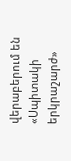վերաբերում են «Սպիտակի երկրաշարժ»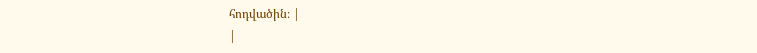հոդվածին։ |
|